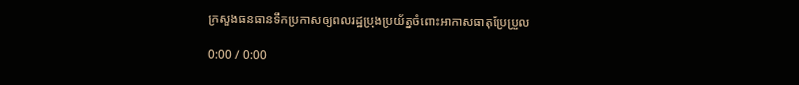ក្រសួងធនធានទឹកប្រកាសឲ្យពលរដ្ឋប្រុងប្រយ័ត្នចំពោះអាកាសធាតុប្រែប្រួល

0:00 / 0:00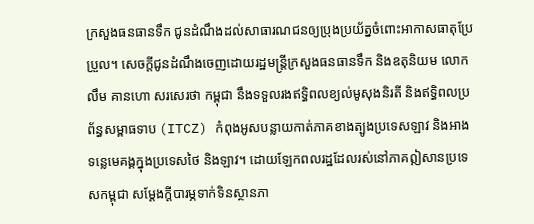ក្រសួងធនធានទឹក ជូនដំណឹងដល់សាធារណជនឲ្យប្រុងប្រយ័ត្នចំពោះអាកាសធាតុប្រែប្រួល។ សេចក្តីជូនដំណឹងចេញដោយរដ្ឋមន្ត្រីក្រសួងធនធានទឹក និងឧតុនិយម លោក លឹម គានហោ សរសេរថា កម្ពុជា នឹងទទួលរងឥទ្ធិពលខ្យល់មូសុងនិរតី និងឥទ្ធិពលប្រព័ន្ធសម្ពាធទាប (ITCZ) កំពុងអូសបន្លាយកាត់ភាគខាងត្បូងប្រទេសឡាវ និងអាងទន្លេមេគង្គក្នុងប្រទេសថៃ និងឡាវ។ ដោយឡែកពលរដ្ឋដែលរស់នៅភាគឦសានប្រទេសកម្ពុជា សម្ដែងក្តីបារម្ភទាក់ទិនស្ថានភា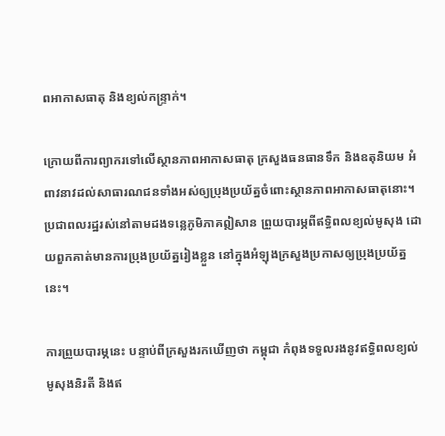ពអាកាសធាតុ និងខ្យល់កន្ទ្រាក់។

ក្រោយពីការព្យាករទៅលើស្ថានភាពអាកាសធាតុ ក្រសួងធនធានទឹក និងឧតុនិយម អំពាវនាវដល់សាធារណជនទាំងអស់ឲ្យប្រុងប្រយ័ត្នចំពោះស្ថានភាពអាកាសធាតុនោះ។ ប្រជាពលរដ្ឋរស់នៅតាមដងទន្លេភូមិភាគឦសាន ព្រួយបារម្ភពីឥទ្ធិពលខ្យល់មូសុង ដោយពួកគាត់មានការប្រុងប្រយ័ត្នរៀងខ្លួន នៅក្នុងអំឡុងក្រសួងប្រកាសឲ្យប្រុងប្រយ័ត្ននេះ។

ការព្រួយបារម្ភនេះ បន្ទាប់ពីក្រសួងរកឃើញថា កម្ពុជា កំពុងទទួលរងនូវឥទ្ធិពលខ្យល់មូសុងនិរតី និងឥ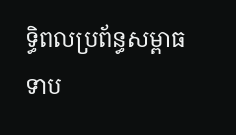ទ្ធិពលប្រព័ន្ធសម្ពាធទាប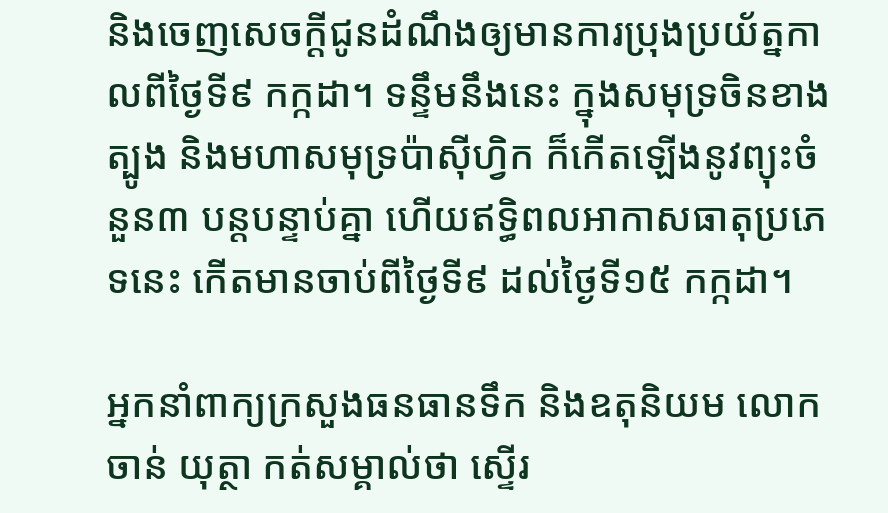និងចេញសេចក្ដីជូនដំណឹងឲ្យមានការប្រុងប្រយ័ត្នកាលពីថ្ងៃទី៩ កក្កដា។ ទន្ទឹមនឹងនេះ ក្នុងសមុទ្រចិនខាងត្បូង និងមហាសមុទ្រប៉ាស៊ីហ្វិក ក៏កើតឡើងនូវព្យុះចំនួន៣ បន្តបន្ទាប់គ្នា ហើយឥទ្ធិពលអាកាសធាតុប្រភេទនេះ កើតមានចាប់ពីថ្ងៃទី៩ ដល់ថ្ងៃទី១៥ កក្កដា។

អ្នកនាំពាក្យក្រសួងធនធានទឹក និងឧតុនិយម លោក ចាន់ យុត្ថា កត់សម្គាល់ថា ស្ទើរ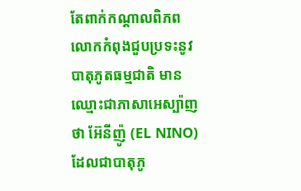តែពាក់កណ្ដាលពិភពលោកកំពុងជួបប្រទះនូវបាតុភូតធម្មជាតិ មានឈ្មោះជាភាសាអេស្ប៉ាញថា អ៊ែនីញ៉ូ (EL NINO) ដែលជាបាតុភូ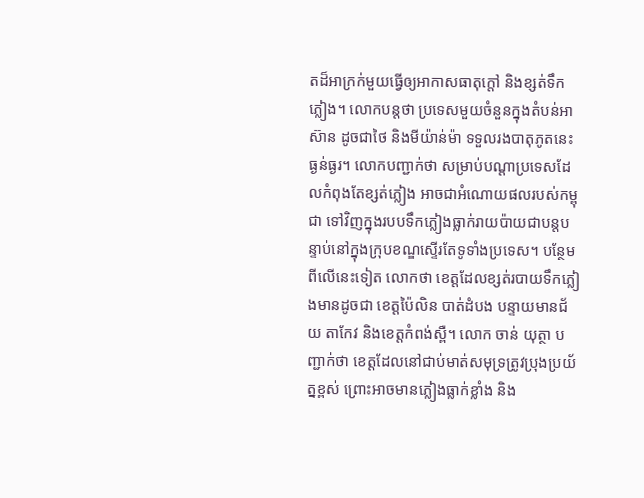តដ៏អាក្រក់មួយធ្វើឲ្យអាកាសធាតុក្តៅ និងខ្សត់ទឹកភ្លៀង។ លោកបន្តថា ប្រទេសមួយចំនួនក្នុងតំបន់អាស៊ាន ដូចជាថៃ និងមីយ៉ាន់ម៉ា ទទួលរងបាតុភូតនេះធ្ងន់ធ្ងរ។ លោកបញ្ជាក់ថា សម្រាប់បណ្ដាប្រទេសដែលកំពុងតែខ្សត់ភ្លៀង អាចជាអំណោយផលរបស់កម្ពុជា ទៅវិញក្នុងរបបទឹកភ្លៀងធ្លាក់រាយប៉ាយជាបន្តបន្ទាប់នៅក្នុងក្រុបខណ្ឌស្ទើរតែទូទាំងប្រទេស។ បន្ថែមពីលើនេះទៀត លោកថា ខេត្តដែលខ្សត់របាយទឹកភ្លៀងមានដូចជា ខេត្តប៉ៃលិន បាត់ដំបង បន្ទាយមានជ័យ តាកែវ និងខេត្តកំពង់ស្ពឺ។ លោក ចាន់ យុត្ថា បញ្ជាក់ថា ខេត្តដែលនៅជាប់មាត់សមុទ្រត្រូវប្រុងប្រយ័ត្នខ្ពស់ ព្រោះអាចមានភ្លៀងធ្លាក់ខ្លាំង និង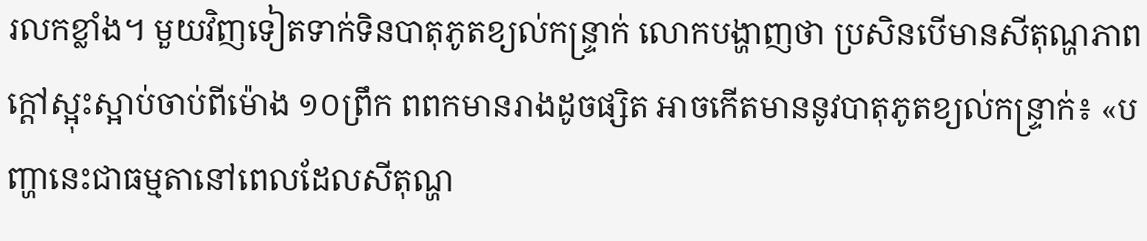រលកខ្លាំង។ មួយវិញទៀតទាក់ទិនបាតុភូតខ្យល់កន្ទ្រាក់ លោកបង្ហាញថា ប្រសិនបើមានសីតុណ្ហភាពក្តៅស្អុះស្អាប់ចាប់ពីម៉ោង ១០ព្រឹក ពពកមានរាងដូចផ្សិត អាចកើតមាននូវបាតុភូតខ្យល់កន្ទ្រាក់៖ «បញ្ហានេះជាធម្មតានៅពេលដែលសីតុណ្ហ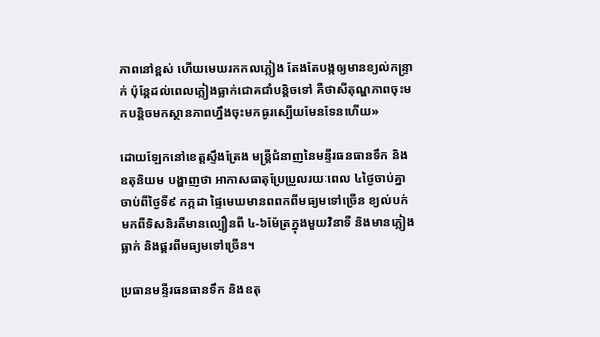ភាពនៅខ្ពស់ ហើយមេឃរកកលភ្លៀង តែងតែបង្កឲ្យមានខ្យល់កន្ទ្រាក់ ប៉ុន្តែដល់ពេលភ្លៀងធ្លាក់ជោគជាំបន្តិចទៅ គឺថាសីតុណ្ហភាពចុះមកបន្តិចមកស្ថានភាពហ្នឹងចុះមកធូរស្បើយមែនទែនហើយ»

ដោយឡែកនៅខេត្តស្ទឹងត្រែង មន្ត្រីជំនាញនៃមន្ទីរធនធានទឹក និងឧតុនិយម បង្ហាញថា អាកាសធាតុប្រែប្រួលរយៈពេល ៤ថ្ងៃចាប់គ្នា ចាប់ពីថ្ងៃទី៩ កក្កដា ផ្ទៃមេឃមានពពកពីមធ្យមទៅច្រើន ខ្យល់បក់មកពីទិសនិរតីមានល្បឿនពី ៤-៦ម៉ែត្រក្នុងមួយវិនាទី និងមានភ្លៀងធ្លាក់ និងផ្គរពីមធ្យមទៅច្រើន។

ប្រធានមន្ទីរធនធានទឹក និងឧតុ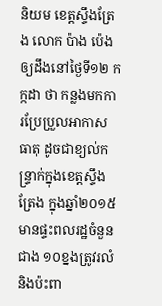និយម ខេត្តស្ទឹងត្រែង លោក ប៉ាង ប៉េង ឲ្យដឹងនៅថ្ងៃទី១២ កក្កដា ថា កន្លងមកការប្រែប្រួលអាកាសធាតុ ដូចជាខ្យល់កន្ទ្រាក់ក្នុងខេត្តស្ទឹងត្រែង ក្នុងឆ្នាំ២០១៥ មានផ្ទះពលរដ្ឋចំនួនជាង ១០ខ្នងត្រូវរលំ និងប៉ះពា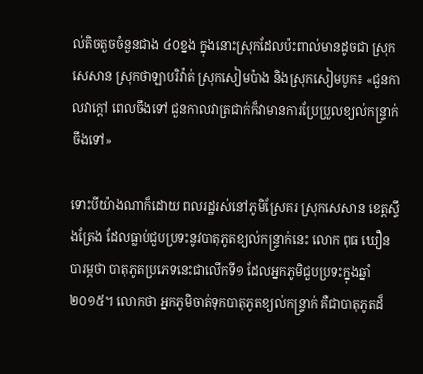ល់តិចតួចចំនួនជាង ៤០ខ្នង ក្នុងនោះស្រុកដែលប៉ះពាល់មានដូចជា ស្រុកសេសាន ស្រុកថាឡាបរិវ៉ាត់ ស្រុកសៀមប៉ាង និងស្រុកសៀមបូក៖ «ជួនកាលវាក្តៅ ពេលចឹងទៅ ជួនកាលវាត្រជាក់ក៏វាមានការប្រែប្រួលខ្យល់កន្ទ្រាក់ចឹងទៅ»

ទោះបីយ៉ាងណាក៏ដោយ ពលរដ្ឋរស់នៅភូមិស្រែគរ ស្រុកសេសាន ខេត្តស្ទឹងត្រែង ដែលធ្លាប់ជួបប្រទះនូវបាតុភូតខ្យល់កន្ទ្រាក់នេះ លោក ពុធ ឃឿន បារម្ភថា បាតុភូតប្រភេទនេះជាលើកទី១ ដែលអ្នកភូមិជួបប្រទះក្នុងឆ្នាំ២០១៥។ លោកថា អ្នកភូមិចាត់ទុកបាតុភូតខ្យល់កន្ទ្រាក់ គឺជាបាតុភូតដ៏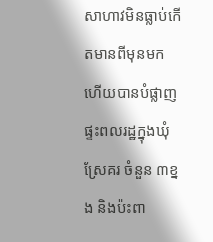សាហាវមិនធ្លាប់កើតមានពីមុនមក ហើយបានបំផ្លាញផ្ទះពលរដ្ឋក្នុងឃុំស្រែគរ ចំនួន ៣ខ្នង និងប៉ះពា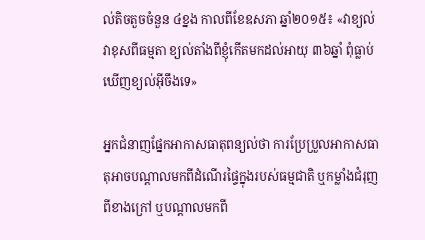ល់តិចតួចចំនួន ៤ខ្នង កាលពីខែឧសភា ឆ្នាំ២០១៥៖ «វាខ្យល់វាខុសពីធម្មតា ខ្យល់តាំងពីខ្ញុំកើតមកដល់អាយុ ៣៦ឆ្នាំ ពុំធ្លាប់ឃើញខ្យល់អ៊ីចឹងទេ»

អ្នកជំនាញផ្នែកអាកាសធាតុពន្យល់ថា ការប្រែប្រួលអាកាសធាតុអាចបណ្ដាលមកពីដំណើរផ្ទៃក្នុងរបស់ធម្មជាតិ ឬកម្លាំងជំរុញពីខាងក្រៅ ឬបណ្ដាលមកពី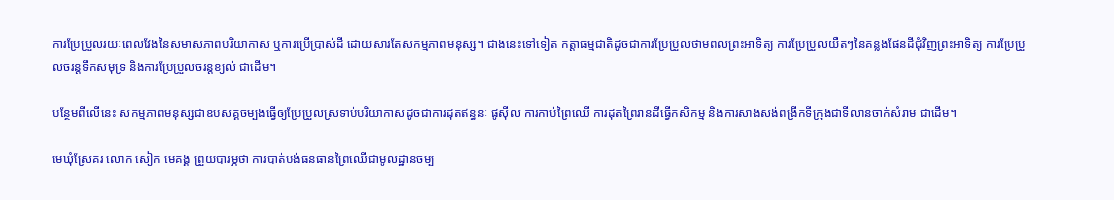ការប្រែប្រួលរយៈពេលវែងនៃសមាសភាពបរិយាកាស ឬការប្រើប្រាស់ដី ដោយសារតែសកម្មភាពមនុស្ស។ ជាងនេះទៅទៀត កត្តាធម្មជាតិដូចជាការប្រែប្រួលថាមពលព្រះអាទិត្យ ការប្រែប្រួលយឺតៗនៃគន្លងផែនដីជុំវិញព្រះអាទិត្យ ការប្រែប្រួលចរន្តទឹកសមុទ្រ និងការប្រែប្រួលចរន្តខ្យល់ ជាដើម។

បន្ថែមពីលើនេះ សកម្មភាពមនុស្សជាឧបសគ្គចម្បងធ្វើឲ្យប្រែប្រួលស្រទាប់បរិយាកាសដូចជាការដុតឥន្ធនៈ ផូស៊ីល ការកាប់ព្រៃឈើ ការដុតព្រៃរានដីធ្វើកសិកម្ម និងការសាងសង់ពង្រីកទីក្រុងជាទីលានចាក់សំរាម ជាដើម។

មេឃុំស្រែគរ លោក សៀក មេគង្គ ព្រួយបារម្ភថា ការបាត់បង់ធនធានព្រៃឈើជាមូលដ្ឋានចម្ប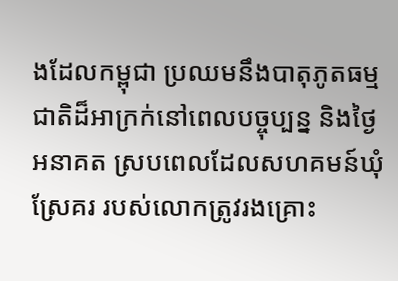ងដែលកម្ពុជា ប្រឈមនឹងបាតុភូតធម្មជាតិដ៏អាក្រក់នៅពេលបច្ចុប្បន្ន និងថ្ងៃអនាគត ស្របពេលដែលសហគមន៍ឃុំស្រែគរ របស់លោកត្រូវរងគ្រោះ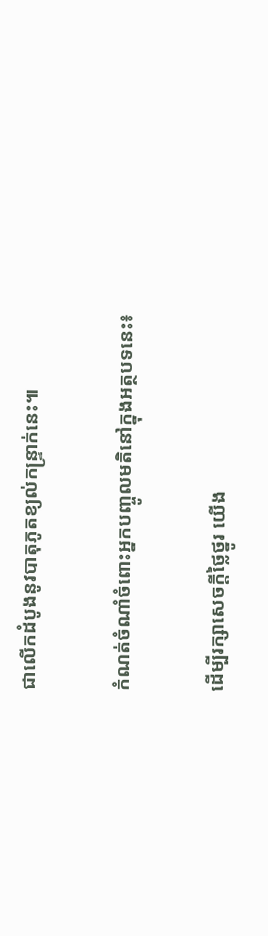ជាលើកដំបូងនូវបាតុភូតខ្យល់កន្ទ្រាក់នេះ៕

កំណត់ចំណាំចំពោះអ្នកបញ្ចូលមតិនៅក្នុងអត្ថបទនេះ៖

ដើម្បីរក្សាសេចក្ដីថ្លៃថ្នូរ យើង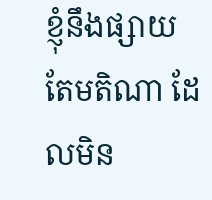ខ្ញុំនឹងផ្សាយតែមតិណា ដែលមិន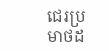ជេរប្រមាថដ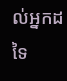ល់អ្នកដទៃ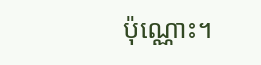ប៉ុណ្ណោះ។